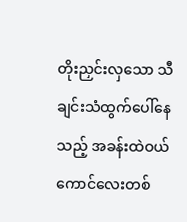တိုးညှင်းလှသော သီချင်းသံထွက်ပေါ်နေသည့် အခန်းထဲဝယ် ကောင်လေးတစ်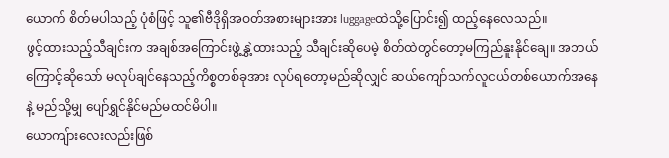ယောက် စိတ်မပါသည့် ပုံစံဖြင့် သူ၏ဗီဒိုရှိအဝတ်အစားများအား luggageထဲသို့ပြောင်း၍ ထည့်နေလေသည်။
ဖွင့်ထားသည့်သီချင်းက အချစ်အကြောင်းဖွဲ့နွှဲ့ထားသည့် သီချင်းဆိုပေမဲ့ စိတ်ထဲတွင်တော့မကြည်နူးနိုင်ချေ။ အဘယ်ကြောင့်ဆိုသော် မလုပ်ချင်နေသည့်ကိစ္စတစ်ခုအား လုပ်ရတော့မည်ဆိုလျှင် ဆယ်ကျော်သက်လူငယ်တစ်ယောက်အနေနဲ့ မည်သို့မျှ ပျော်ရွှင်နိုင်မည်မထင်မိပါ။
ယောကျ်ားလေးလည်းဖြစ်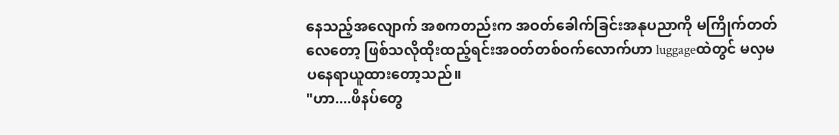နေသည့်အလျောက် အစကတည်းက အဝတ်ခေါက်ခြင်းအနုပညာကို မကြိုက်တတ်လေတော့ ဖြစ်သလိုထိုးထည့်ရင်းအဝတ်တစ်ဝက်လောက်ဟာ luggageထဲတွင် မလှမပနေရာယူထားတော့သည်။
"ဟာ....ဖိနပ်တွေ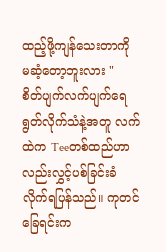ထည့်ဖို့ကျန်သေးတာကို မဆံ့တော့ဘူးလား "
စိတ်ပျက်လက်ပျက်ရေရွတ်လိုက်သံနဲ့အတူ လက်ထဲက Teeတစ်ထည်ဟာလည်းလွှင့်ပစ်ခြင်းခံလိုက်ရပြန်သည်။ ကုတင်ခြေရင်းက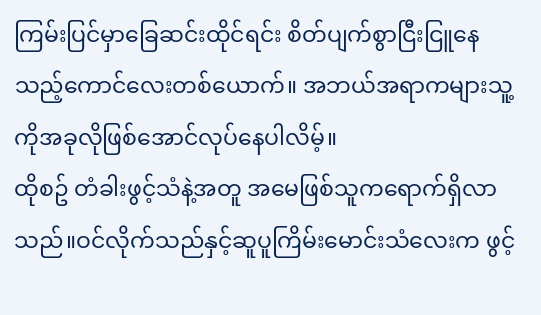ကြမ်းပြင်မှာခြေဆင်းထိုင်ရင်း စိတ်ပျက်စွာငြီးငြူနေသည့်ကောင်လေးတစ်ယောက်။ အဘယ်အရာကများသူ့ကိုအခုလိုဖြစ်အောင်လုပ်နေပါလိမ့်။
ထိုစဥ် တံခါးဖွင့်သံနဲ့အတူ အမေဖြစ်သူကရောက်ရှိလာသည်။ဝင်လိုက်သည်နှင့်ဆူပူကြိမ်းမောင်းသံလေးက ဖွင့်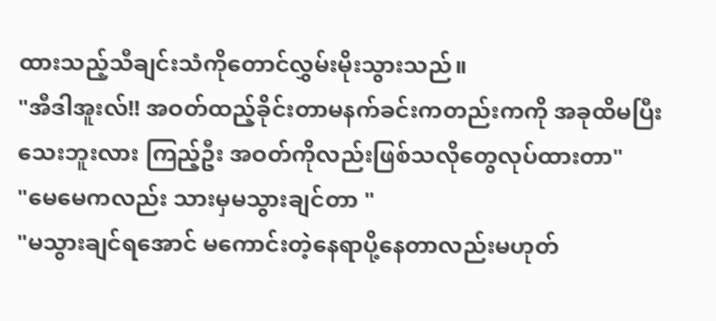ထားသည့်သီချင်းသံကိုတောင်လွှမ်းမိုးသွားသည်။
"အီဒါအူးလ်!! အဝတ်ထည့်ခိုင်းတာမနက်ခင်းကတည်းကကို အခုထိမပြီးသေးဘူးလား ကြည့်ဦး အဝတ်ကိုလည်းဖြစ်သလိုတွေလုပ်ထားတာ"
"မေမေကလည်း သားမှမသွားချင်တာ "
"မသွားချင်ရအောင် မကောင်းတဲ့နေရာပို့နေတာလည်းမဟုတ်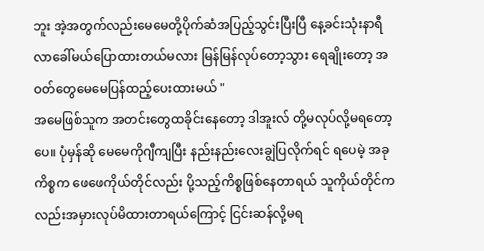ဘူး အဲ့အတွက်လည်းမေမေတို့ပိုက်ဆံအပြည့်သွင်းပြီးပြီ နေ့ခင်းသုံးနာရီလာခေါ်မယ်ပြောထားတယ်မလား မြန်မြန်လုပ်တော့သွား ရေချိုးတော့ အဝတ်တွေမေမေပြန်ထည့်ပေးထားမယ် "
အမေဖြစ်သူက အတင်းတွေထခိုင်းနေတော့ ဒါအူးလ် တို့မလုပ်လို့မရတော့ပေ။ ပုံမှန်ဆို မေမေကိုဂျီကျပြီး နည်းနည်းလေးချွဲပြလိုက်ရင် ရပေမဲ့ အခုကိစ္စက ဖေဖေကိုယ်တိုင်လည်း ပို့သည့်ကိစ္စဖြစ်နေတာရယ် သူကိုယ်တိုင်ကလည်းအမှားလုပ်မိထားတာရယ်ကြောင့် ငြင်းဆန်လို့မရ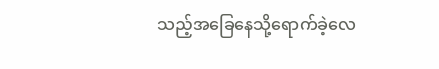သည့်အခြေနေသို့ရောက်ခဲ့လေ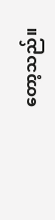တော့သည်။